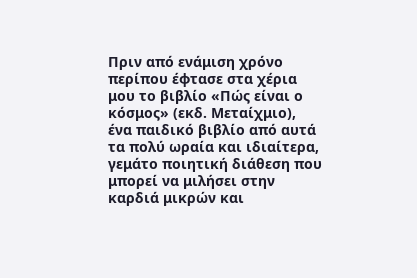Πριν από ενάμιση χρόνο περίπου έφτασε στα χέρια μου το βιβλίο «Πώς είναι ο κόσμος» (εκδ. Μεταίχμιο), ένα παιδικό βιβλίο από αυτά τα πολύ ωραία και ιδιαίτερα, γεμάτο ποιητική διάθεση που μπορεί να μιλήσει στην καρδιά μικρών και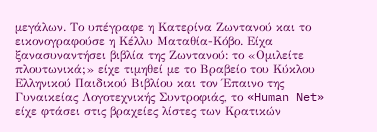μεγάλων. Το υπέγραφε η Κατερίνα Ζωντανού και το εικονογραφούσε η Κέλλυ Ματαθία-Κόβο. Είχα ξανασυναντήσει βιβλία της Ζωντανού: το «Ομιλείτε πλουτωνικά;» είχε τιμηθεί με το Βραβείο του Κύκλου Ελληνικού Παιδικού Βιβλίου και τον Έπαινο της Γυναικείας Λογοτεχνικής Συντροφιάς, το «Human Net» είχε φτάσει στις βραχείες λίστες των Κρατικών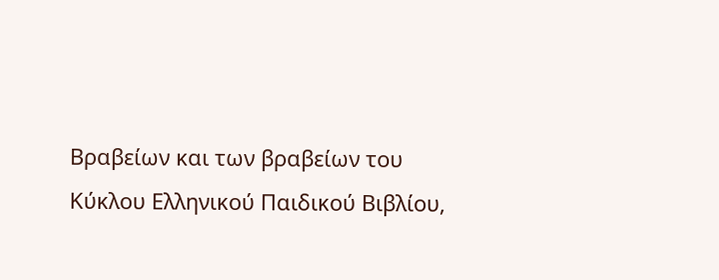Βραβείων και των βραβείων του Κύκλου Ελληνικού Παιδικού Βιβλίου,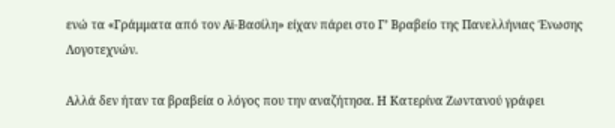ενώ τα «Γράμματα από τον Αϊ-Βασίλη» είχαν πάρει στο Γ’ Βραβείο της Πανελλήνιας Ένωσης Λογοτεχνών.

Αλλά δεν ήταν τα βραβεία ο λόγος που την αναζήτησα. Η Κατερίνα Ζωντανού γράφει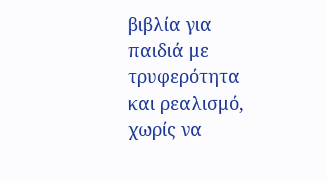βιβλία για παιδιά με τρυφερότητα και ρεαλισμό, χωρίς να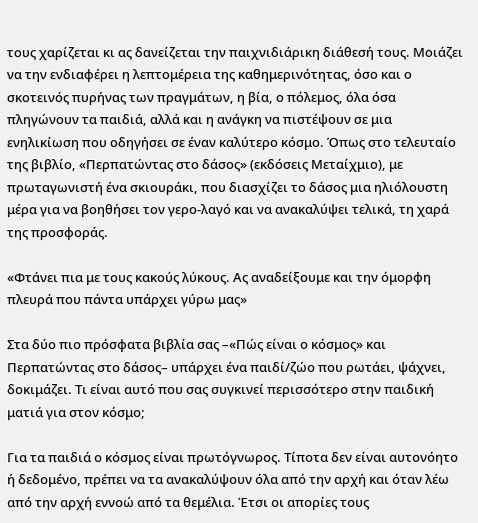τους χαρίζεται κι ας δανείζεται την παιχνιδιάρικη διάθεσή τους. Μοιάζει να την ενδιαφέρει η λεπτομέρεια της καθημερινότητας, όσο και ο σκοτεινός πυρήνας των πραγμάτων, η βία, ο πόλεμος, όλα όσα πληγώνουν τα παιδιά, αλλά και η ανάγκη να πιστέψουν σε μια ενηλικίωση που οδηγήσει σε έναν καλύτερο κόσμο. Όπως στο τελευταίο της βιβλίο, «Περπατώντας στο δάσος» (εκδόσεις Μεταίχμιο), με πρωταγωνιστή ένα σκιουράκι, που διασχίζει το δάσος μια ηλιόλουστη μέρα για να βοηθήσει τον γερο-λαγό και να ανακαλύψει τελικά, τη χαρά της προσφοράς.

«Φτάνει πια με τους κακούς λύκους. Ας αναδείξουμε και την όμορφη πλευρά που πάντα υπάρχει γύρω μας»

Στα δύο πιο πρόσφατα βιβλία σας –«Πώς είναι ο κόσμος» και Περπατώντας στο δάσος– υπάρχει ένα παιδί/ζώο που ρωτάει, ψάχνει, δοκιμάζει. Τι είναι αυτό που σας συγκινεί περισσότερο στην παιδική ματιά για στον κόσμο;

Για τα παιδιά ο κόσμος είναι πρωτόγνωρος. Τίποτα δεν είναι αυτονόητο ή δεδομένο, πρέπει να τα ανακαλύψουν όλα από την αρχή και όταν λέω από την αρχή εννοώ από τα θεμέλια. Έτσι οι απορίες τους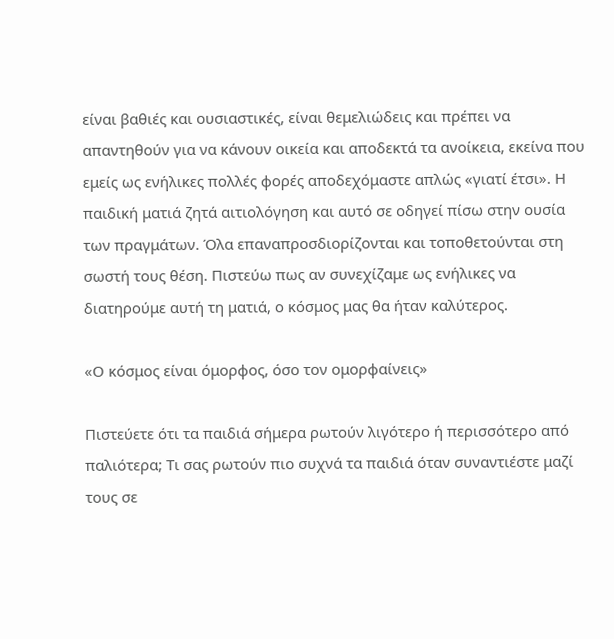είναι βαθιές και ουσιαστικές, είναι θεμελιώδεις και πρέπει να απαντηθούν για να κάνουν οικεία και αποδεκτά τα ανοίκεια, εκείνα που εμείς ως ενήλικες πολλές φορές αποδεχόμαστε απλώς «γιατί έτσι». Η παιδική ματιά ζητά αιτιολόγηση και αυτό σε οδηγεί πίσω στην ουσία των πραγμάτων. Όλα επαναπροσδιορίζονται και τοποθετούνται στη σωστή τους θέση. Πιστεύω πως αν συνεχίζαμε ως ενήλικες να διατηρούμε αυτή τη ματιά, ο κόσμος μας θα ήταν καλύτερος.

«Ο κόσμος είναι όμορφος, όσο τον ομορφαίνεις»

Πιστεύετε ότι τα παιδιά σήμερα ρωτούν λιγότερο ή περισσότερο από παλιότερα; Τι σας ρωτούν πιο συχνά τα παιδιά όταν συναντιέστε μαζί τους σε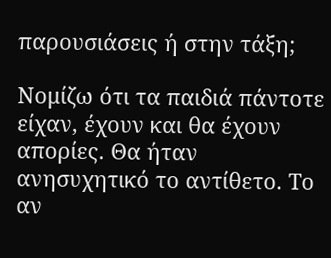παρουσιάσεις ή στην τάξη;

Νομίζω ότι τα παιδιά πάντοτε είχαν, έχουν και θα έχουν απορίες. Θα ήταν ανησυχητικό το αντίθετο. Το αν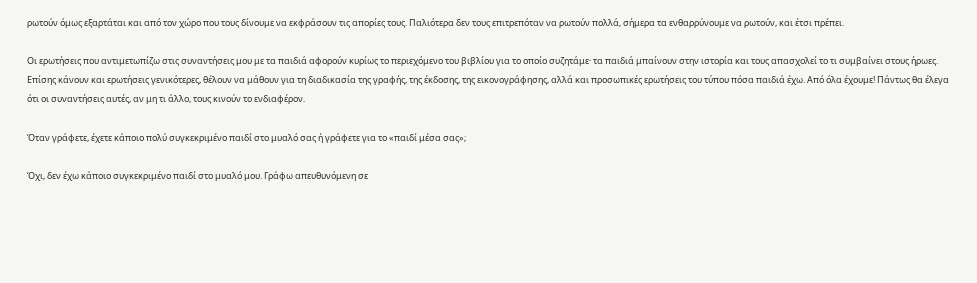ρωτούν όμως εξαρτάται και από τον χώρο που τους δίνουμε να εκφράσουν τις απορίες τους. Παλιότερα δεν τους επιτρεπόταν να ρωτούν πολλά, σήμερα τα ενθαρρύνουμε να ρωτούν, και έτσι πρέπει.

Οι ερωτήσεις που αντιμετωπίζω στις συναντήσεις μου με τα παιδιά αφορούν κυρίως το περιεχόμενο του βιβλίου για το οποίο συζητάμε∙ τα παιδιά μπαίνουν στην ιστορία και τους απασχολεί το τι συμβαίνει στους ήρωες. Επίσης κάνουν και ερωτήσεις γενικότερες, θέλουν να μάθουν για τη διαδικασία της γραφής, της έκδοσης, της εικονογράφησης, αλλά και προσωπικές ερωτήσεις του τύπου πόσα παιδιά έχω. Από όλα έχουμε! Πάντως θα έλεγα ότι οι συναντήσεις αυτές, αν μη τι άλλο, τους κινούν το ενδιαφέρον.

Όταν γράφετε, έχετε κάποιο πολύ συγκεκριμένο παιδί στο μυαλό σας ή γράφετε για το «παιδί μέσα σας»;

Όχι, δεν έχω κάποιο συγκεκριμένο παιδί στο μυαλό μου. Γράφω απευθυνόμενη σε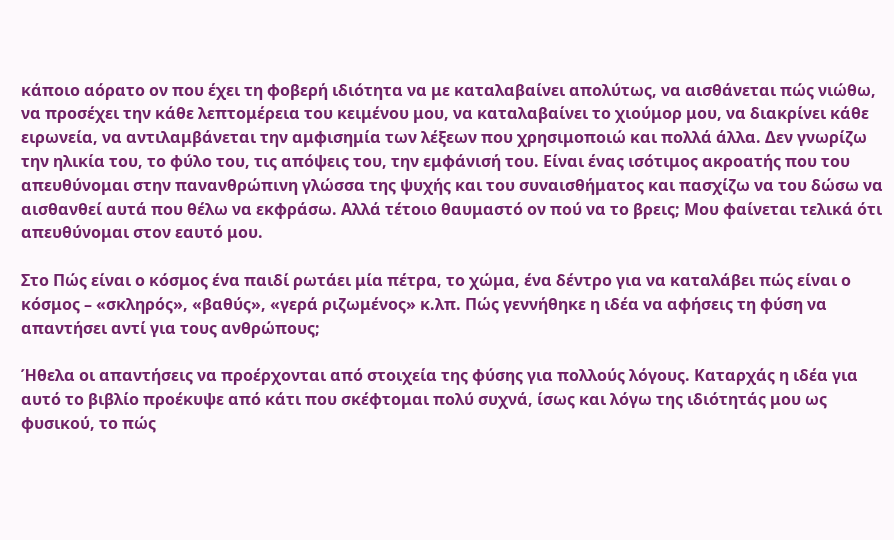κάποιο αόρατο ον που έχει τη φοβερή ιδιότητα να με καταλαβαίνει απολύτως, να αισθάνεται πώς νιώθω, να προσέχει την κάθε λεπτομέρεια του κειμένου μου, να καταλαβαίνει το χιούμορ μου, να διακρίνει κάθε ειρωνεία, να αντιλαμβάνεται την αμφισημία των λέξεων που χρησιμοποιώ και πολλά άλλα. Δεν γνωρίζω την ηλικία του, το φύλο του, τις απόψεις του, την εμφάνισή του. Είναι ένας ισότιμος ακροατής που του απευθύνομαι στην πανανθρώπινη γλώσσα της ψυχής και του συναισθήματος και πασχίζω να του δώσω να αισθανθεί αυτά που θέλω να εκφράσω. Αλλά τέτοιο θαυμαστό ον πού να το βρεις; Μου φαίνεται τελικά ότι απευθύνομαι στον εαυτό μου.

Στο Πώς είναι ο κόσμος ένα παιδί ρωτάει μία πέτρα, το χώμα, ένα δέντρο για να καταλάβει πώς είναι ο κόσμος – «σκληρός», «βαθύς», «γερά ριζωμένος» κ.λπ. Πώς γεννήθηκε η ιδέα να αφήσεις τη φύση να απαντήσει αντί για τους ανθρώπους;

Ήθελα οι απαντήσεις να προέρχονται από στοιχεία της φύσης για πολλούς λόγους. Καταρχάς η ιδέα για αυτό το βιβλίο προέκυψε από κάτι που σκέφτομαι πολύ συχνά, ίσως και λόγω της ιδιότητάς μου ως φυσικού, το πώς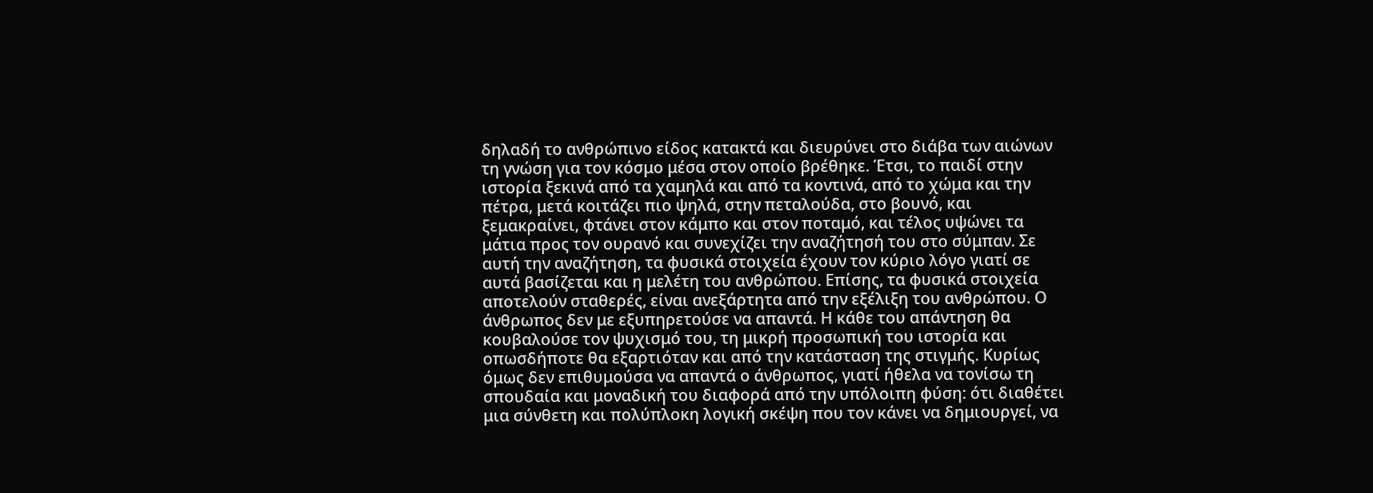δηλαδή το ανθρώπινο είδος κατακτά και διευρύνει στο διάβα των αιώνων τη γνώση για τον κόσμο μέσα στον οποίο βρέθηκε. Έτσι, το παιδί στην ιστορία ξεκινά από τα χαμηλά και από τα κοντινά, από το χώμα και την πέτρα, μετά κοιτάζει πιο ψηλά, στην πεταλούδα, στο βουνό, και ξεμακραίνει, φτάνει στον κάμπο και στον ποταμό, και τέλος υψώνει τα μάτια προς τον ουρανό και συνεχίζει την αναζήτησή του στο σύμπαν. Σε αυτή την αναζήτηση, τα φυσικά στοιχεία έχουν τον κύριο λόγο γιατί σε αυτά βασίζεται και η μελέτη του ανθρώπου. Επίσης, τα φυσικά στοιχεία αποτελούν σταθερές, είναι ανεξάρτητα από την εξέλιξη του ανθρώπου. Ο άνθρωπος δεν με εξυπηρετούσε να απαντά. Η κάθε του απάντηση θα κουβαλούσε τον ψυχισμό του, τη μικρή προσωπική του ιστορία και οπωσδήποτε θα εξαρτιόταν και από την κατάσταση της στιγμής. Κυρίως όμως δεν επιθυμούσα να απαντά ο άνθρωπος, γιατί ήθελα να τονίσω τη σπουδαία και μοναδική του διαφορά από την υπόλοιπη φύση: ότι διαθέτει μια σύνθετη και πολύπλοκη λογική σκέψη που τον κάνει να δημιουργεί, να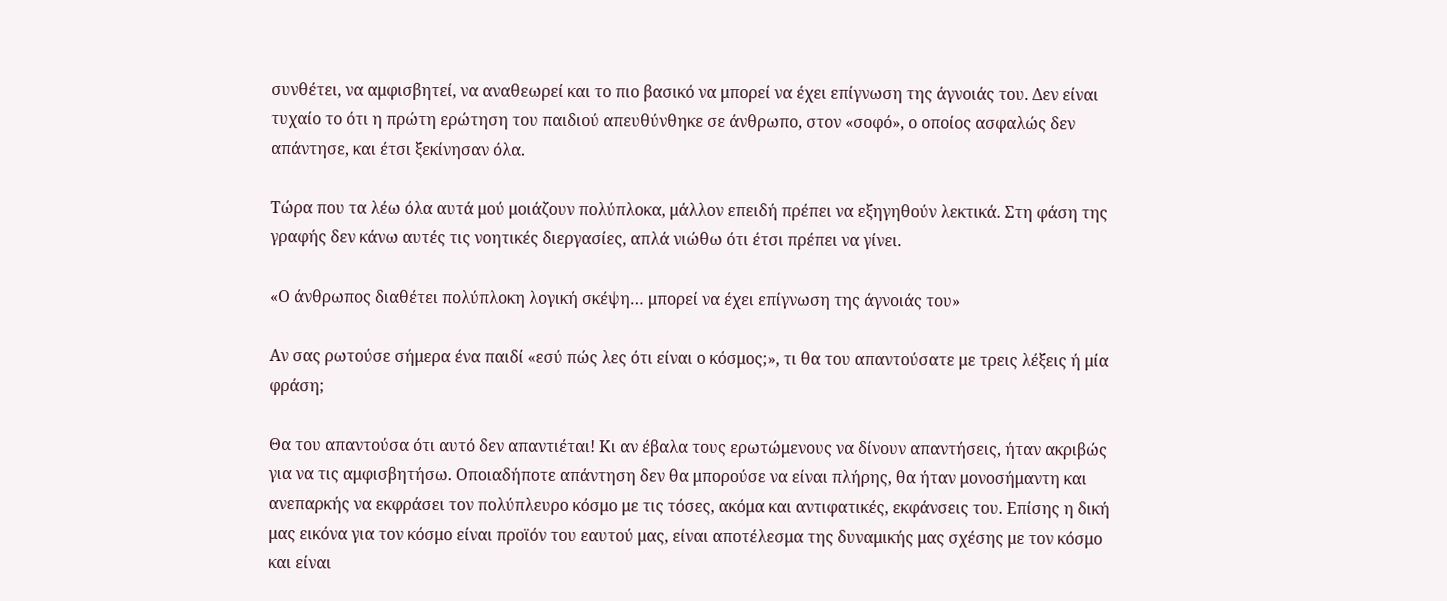συνθέτει, να αμφισβητεί, να αναθεωρεί και το πιο βασικό να μπορεί να έχει επίγνωση της άγνοιάς του. Δεν είναι τυχαίο το ότι η πρώτη ερώτηση του παιδιού απευθύνθηκε σε άνθρωπο, στον «σοφό», ο οποίος ασφαλώς δεν απάντησε, και έτσι ξεκίνησαν όλα.

Τώρα που τα λέω όλα αυτά μού μοιάζουν πολύπλοκα, μάλλον επειδή πρέπει να εξηγηθούν λεκτικά. Στη φάση της γραφής δεν κάνω αυτές τις νοητικές διεργασίες, απλά νιώθω ότι έτσι πρέπει να γίνει.

«Ο άνθρωπος διαθέτει πολύπλοκη λογική σκέψη… μπορεί να έχει επίγνωση της άγνοιάς του»

Αν σας ρωτούσε σήμερα ένα παιδί «εσύ πώς λες ότι είναι ο κόσμος;», τι θα του απαντούσατε με τρεις λέξεις ή μία φράση;

Θα του απαντούσα ότι αυτό δεν απαντιέται! Κι αν έβαλα τους ερωτώμενους να δίνουν απαντήσεις, ήταν ακριβώς για να τις αμφισβητήσω. Οποιαδήποτε απάντηση δεν θα μπορούσε να είναι πλήρης, θα ήταν μονοσήμαντη και ανεπαρκής να εκφράσει τον πολύπλευρο κόσμο με τις τόσες, ακόμα και αντιφατικές, εκφάνσεις του. Επίσης η δική μας εικόνα για τον κόσμο είναι προϊόν του εαυτού μας, είναι αποτέλεσμα της δυναμικής μας σχέσης με τον κόσμο και είναι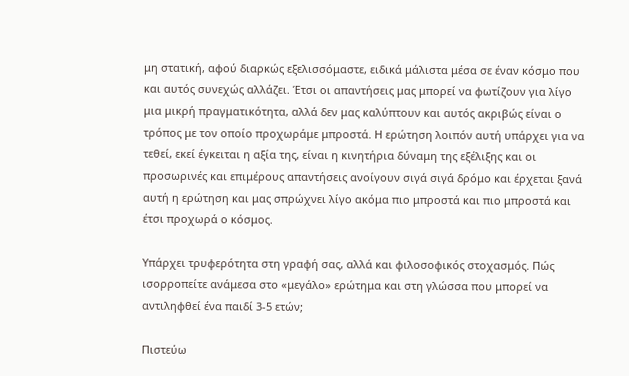μη στατική, αφού διαρκώς εξελισσόμαστε, ειδικά μάλιστα μέσα σε έναν κόσμο που και αυτός συνεχώς αλλάζει. Έτσι οι απαντήσεις μας μπορεί να φωτίζουν για λίγο μια μικρή πραγματικότητα, αλλά δεν μας καλύπτουν και αυτός ακριβώς είναι ο τρόπος με τον οποίο προχωράμε μπροστά. Η ερώτηση λοιπόν αυτή υπάρχει για να τεθεί, εκεί έγκειται η αξία της, είναι η κινητήρια δύναμη της εξέλιξης και οι προσωρινές και επιμέρους απαντήσεις ανοίγουν σιγά σιγά δρόμο και έρχεται ξανά αυτή η ερώτηση και μας σπρώχνει λίγο ακόμα πιο μπροστά και πιο μπροστά και έτσι προχωρά ο κόσμος.

Υπάρχει τρυφερότητα στη γραφή σας, αλλά και φιλοσοφικός στοχασμός. Πώς ισορροπείτε ανάμεσα στο «μεγάλο» ερώτημα και στη γλώσσα που μπορεί να αντιληφθεί ένα παιδί 3-5 ετών;

Πιστεύω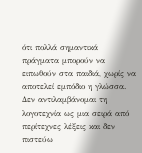ότι πολλά σημαντικά πράγματα μπορούν να ειπωθούν στα παιδιά, χωρίς να αποτελεί εμπόδιο η γλώσσα. Δεν αντιλαμβάνομαι τη λογοτεχνία ως μια σειρά από περίτεχνες λέξεις και δεν πιστεύω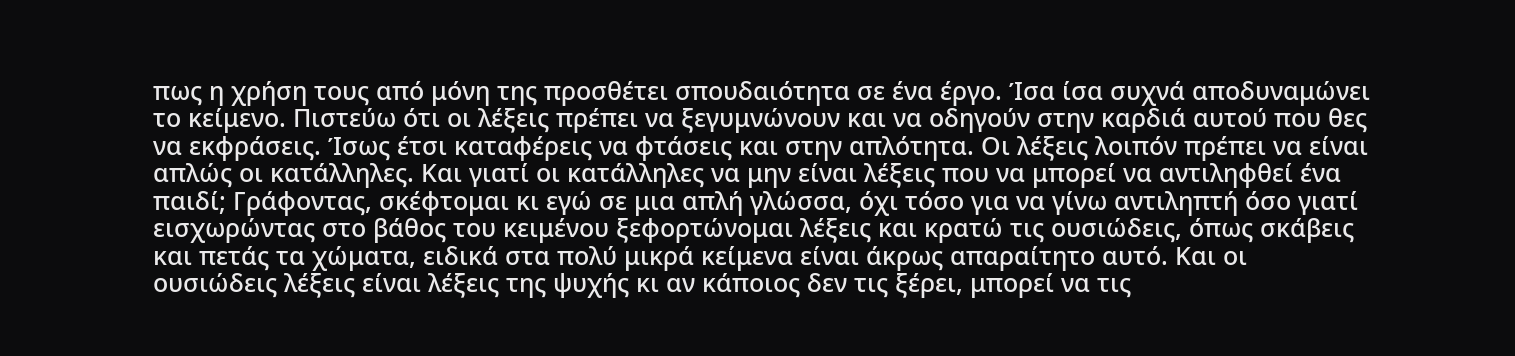πως η χρήση τους από μόνη της προσθέτει σπουδαιότητα σε ένα έργο. Ίσα ίσα συχνά αποδυναμώνει το κείμενο. Πιστεύω ότι οι λέξεις πρέπει να ξεγυμνώνουν και να οδηγούν στην καρδιά αυτού που θες να εκφράσεις. Ίσως έτσι καταφέρεις να φτάσεις και στην απλότητα. Οι λέξεις λοιπόν πρέπει να είναι απλώς οι κατάλληλες. Και γιατί οι κατάλληλες να μην είναι λέξεις που να μπορεί να αντιληφθεί ένα παιδί; Γράφοντας, σκέφτομαι κι εγώ σε μια απλή γλώσσα, όχι τόσο για να γίνω αντιληπτή όσο γιατί εισχωρώντας στο βάθος του κειμένου ξεφορτώνομαι λέξεις και κρατώ τις ουσιώδεις, όπως σκάβεις και πετάς τα χώματα, ειδικά στα πολύ μικρά κείμενα είναι άκρως απαραίτητο αυτό. Και οι ουσιώδεις λέξεις είναι λέξεις της ψυχής κι αν κάποιος δεν τις ξέρει, μπορεί να τις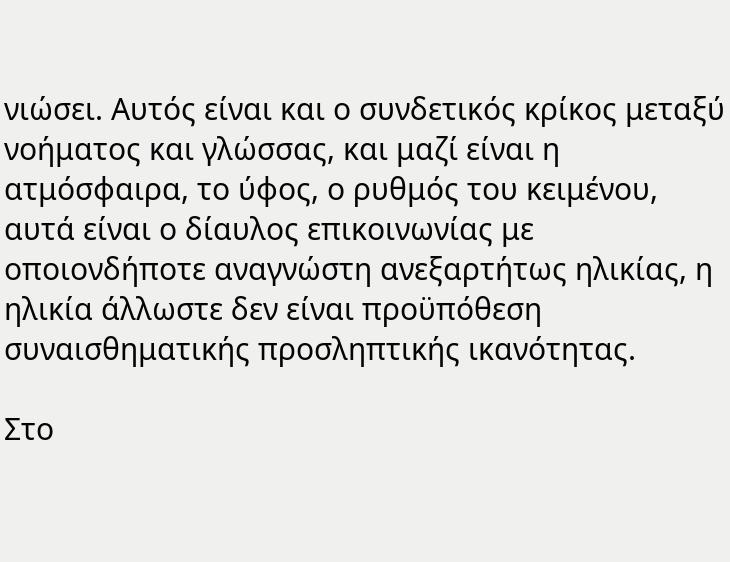νιώσει. Αυτός είναι και ο συνδετικός κρίκος μεταξύ νοήματος και γλώσσας, και μαζί είναι η ατμόσφαιρα, το ύφος, ο ρυθμός του κειμένου, αυτά είναι ο δίαυλος επικοινωνίας με οποιονδήποτε αναγνώστη ανεξαρτήτως ηλικίας, η ηλικία άλλωστε δεν είναι προϋπόθεση συναισθηματικής προσληπτικής ικανότητας.

Στο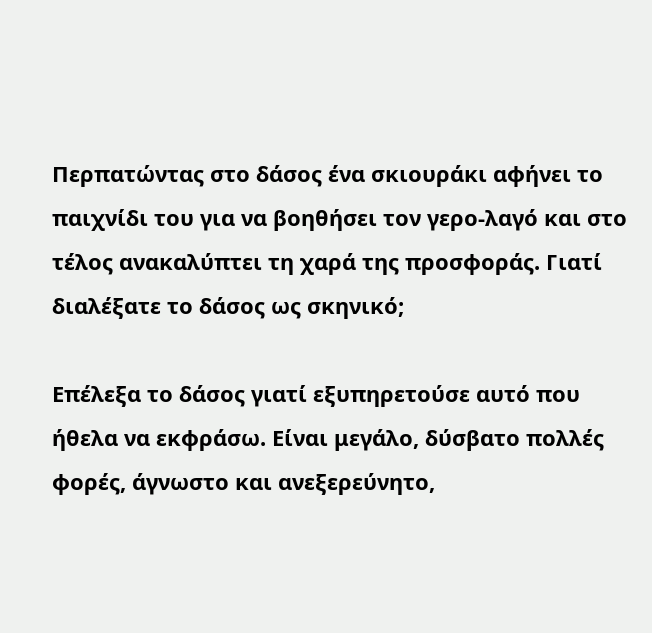Περπατώντας στο δάσος ένα σκιουράκι αφήνει το παιχνίδι του για να βοηθήσει τον γερο-λαγό και στο τέλος ανακαλύπτει τη χαρά της προσφοράς. Γιατί διαλέξατε το δάσος ως σκηνικό;

Επέλεξα το δάσος γιατί εξυπηρετούσε αυτό που ήθελα να εκφράσω. Είναι μεγάλο, δύσβατο πολλές φορές, άγνωστο και ανεξερεύνητο,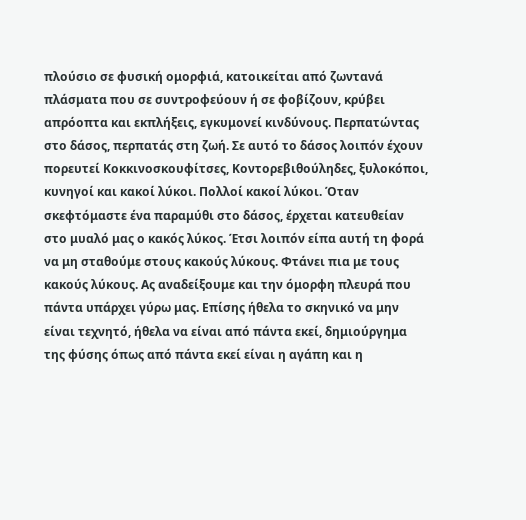πλούσιο σε φυσική ομορφιά, κατοικείται από ζωντανά πλάσματα που σε συντροφεύουν ή σε φοβίζουν, κρύβει απρόοπτα και εκπλήξεις, εγκυμονεί κινδύνους. Περπατώντας στο δάσος, περπατάς στη ζωή. Σε αυτό το δάσος λοιπόν έχουν πορευτεί Κοκκινοσκουφίτσες, Κοντορεβιθούληδες, ξυλοκόποι, κυνηγοί και κακοί λύκοι. Πολλοί κακοί λύκοι. Όταν σκεφτόμαστε ένα παραμύθι στο δάσος, έρχεται κατευθείαν στο μυαλό μας ο κακός λύκος. Έτσι λοιπόν είπα αυτή τη φορά να μη σταθούμε στους κακούς λύκους. Φτάνει πια με τους κακούς λύκους. Ας αναδείξουμε και την όμορφη πλευρά που πάντα υπάρχει γύρω μας. Επίσης ήθελα το σκηνικό να μην είναι τεχνητό, ήθελα να είναι από πάντα εκεί, δημιούργημα της φύσης όπως από πάντα εκεί είναι η αγάπη και η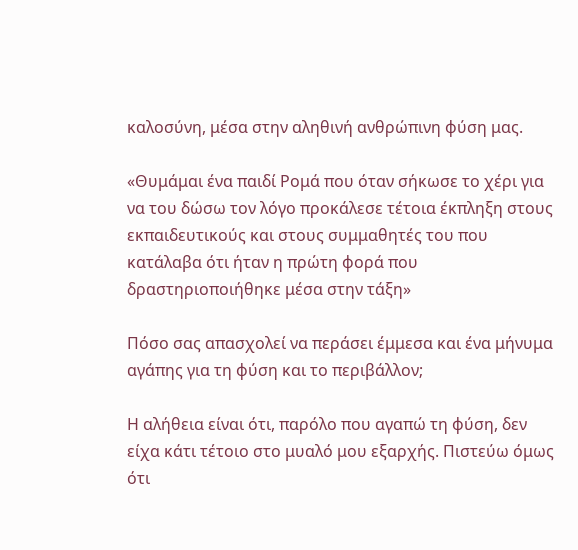καλοσύνη, μέσα στην αληθινή ανθρώπινη φύση μας.

«Θυμάμαι ένα παιδί Ρομά που όταν σήκωσε το χέρι για να του δώσω τον λόγο προκάλεσε τέτοια έκπληξη στους εκπαιδευτικούς και στους συμμαθητές του που κατάλαβα ότι ήταν η πρώτη φορά που δραστηριοποιήθηκε μέσα στην τάξη»

Πόσο σας απασχολεί να περάσει έμμεσα και ένα μήνυμα αγάπης για τη φύση και το περιβάλλον;

Η αλήθεια είναι ότι, παρόλο που αγαπώ τη φύση, δεν είχα κάτι τέτοιο στο μυαλό μου εξαρχής. Πιστεύω όμως ότι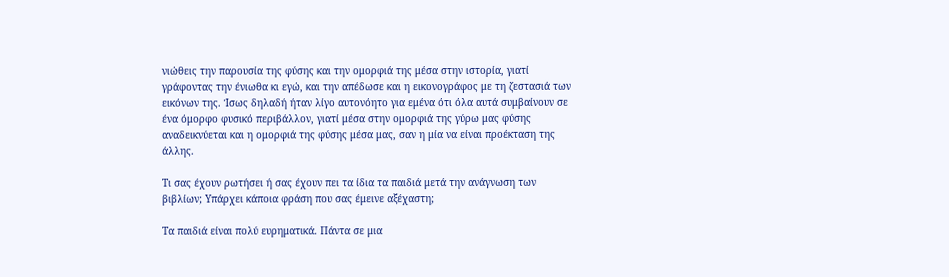νιώθεις την παρουσία της φύσης και την ομορφιά της μέσα στην ιστορία, γιατί γράφοντας την ένιωθα κι εγώ, και την απέδωσε και η εικονογράφος με τη ζεστασιά των εικόνων της. Ίσως δηλαδή ήταν λίγο αυτονόητο για εμένα ότι όλα αυτά συμβαίνουν σε ένα όμορφο φυσικό περιβάλλον, γιατί μέσα στην ομορφιά της γύρω μας φύσης αναδεικνύεται και η ομορφιά της φύσης μέσα μας, σαν η μία να είναι προέκταση της άλλης.

Τι σας έχουν ρωτήσει ή σας έχουν πει τα ίδια τα παιδιά μετά την ανάγνωση των βιβλίων; Υπάρχει κάποια φράση που σας έμεινε αξέχαστη;

Τα παιδιά είναι πολύ ευρηματικά. Πάντα σε μια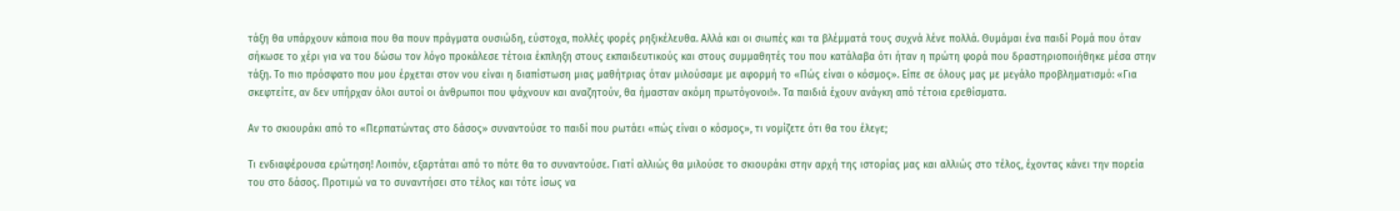τάξη θα υπάρχουν κάποια που θα πουν πράγματα ουσιώδη, εύστοχα, πολλές φορές ρηξικέλευθα. Αλλά και οι σιωπές και τα βλέμματά τους συχνά λένε πολλά. Θυμάμαι ένα παιδί Ρομά που όταν σήκωσε το χέρι για να του δώσω τον λόγο προκάλεσε τέτοια έκπληξη στους εκπαιδευτικούς και στους συμμαθητές του που κατάλαβα ότι ήταν η πρώτη φορά που δραστηριοποιήθηκε μέσα στην τάξη. Το πιο πρόσφατο που μου έρχεται στον νου είναι η διαπίστωση μιας μαθήτριας όταν μιλούσαμε με αφορμή το «Πώς είναι ο κόσμος». Είπε σε όλους μας με μεγάλο προβληματισμό: «Για σκεφτείτε, αν δεν υπήρχαν όλοι αυτοί οι άνθρωποι που ψάχνουν και αναζητούν, θα ήμασταν ακόμη πρωτόγονοι!». Τα παιδιά έχουν ανάγκη από τέτοια ερεθίσματα.

Αν το σκιουράκι από το «Περπατώντας στο δάσος» συναντούσε το παιδί που ρωτάει «πώς είναι ο κόσμος», τι νομίζετε ότι θα του έλεγε;

Τι ενδιαφέρουσα ερώτηση! Λοιπόν, εξαρτάται από το πότε θα το συναντούσε. Γιατί αλλιώς θα μιλούσε το σκιουράκι στην αρχή της ιστορίας μας και αλλιώς στο τέλος, έχοντας κάνει την πορεία του στο δάσος. Προτιμώ να το συναντήσει στο τέλος και τότε ίσως να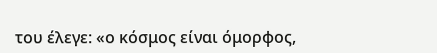του έλεγε: «ο κόσμος είναι όμορφος,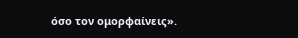όσο τον ομορφαίνεις».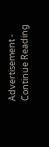Advertisement - Continue Reading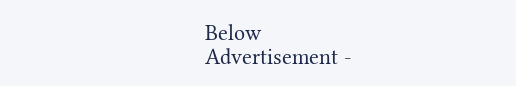Below
Advertisement -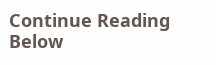Continue Reading Below